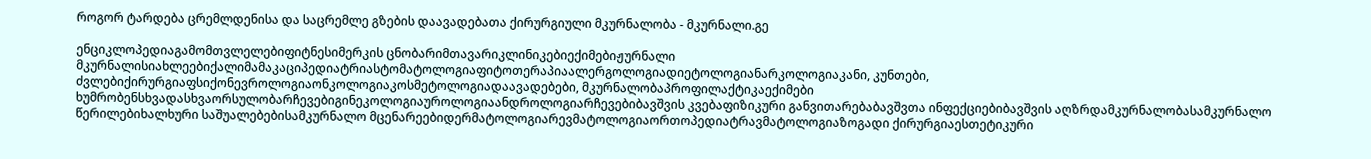როგორ ტარდება ცრემლდენისა და საცრემლე გზების დაავადებათა ქირურგიული მკურნალობა - მკურნალი.გე

ენციკლოპედიაგამომთვლელებიფიტნესიმერკის ცნობარიმთავარიკლინიკებიექიმებიჟურნალი მკურნალისიახლეებიქალიმამაკაციპედიატრიასტომატოლოგიაფიტოთერაპიაალერგოლოგიადიეტოლოგიანარკოლოგიაკანი, კუნთები, ძვლებიქირურგიაფსიქონევროლოგიაონკოლოგიაკოსმეტოლოგიადაავადებები, მკურნალობაპროფილაქტიკაექიმები ხუმრობენსხვადასხვაორსულობარჩევებიგინეკოლოგიაუროლოგიაანდროლოგიარჩევებიბავშვის კვებაფიზიკური განვითარებაბავშვთა ინფექციებიბავშვის აღზრდამკურნალობასამკურნალო წერილებიხალხური საშუალებებისამკურნალო მცენარეებიდერმატოლოგიარევმატოლოგიაორთოპედიატრავმატოლოგიაზოგადი ქირურგიაესთეტიკური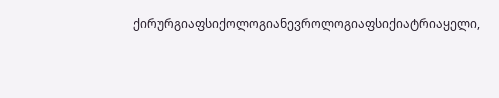ქირურგიაფსიქოლოგიანევროლოგიაფსიქიატრიაყელი,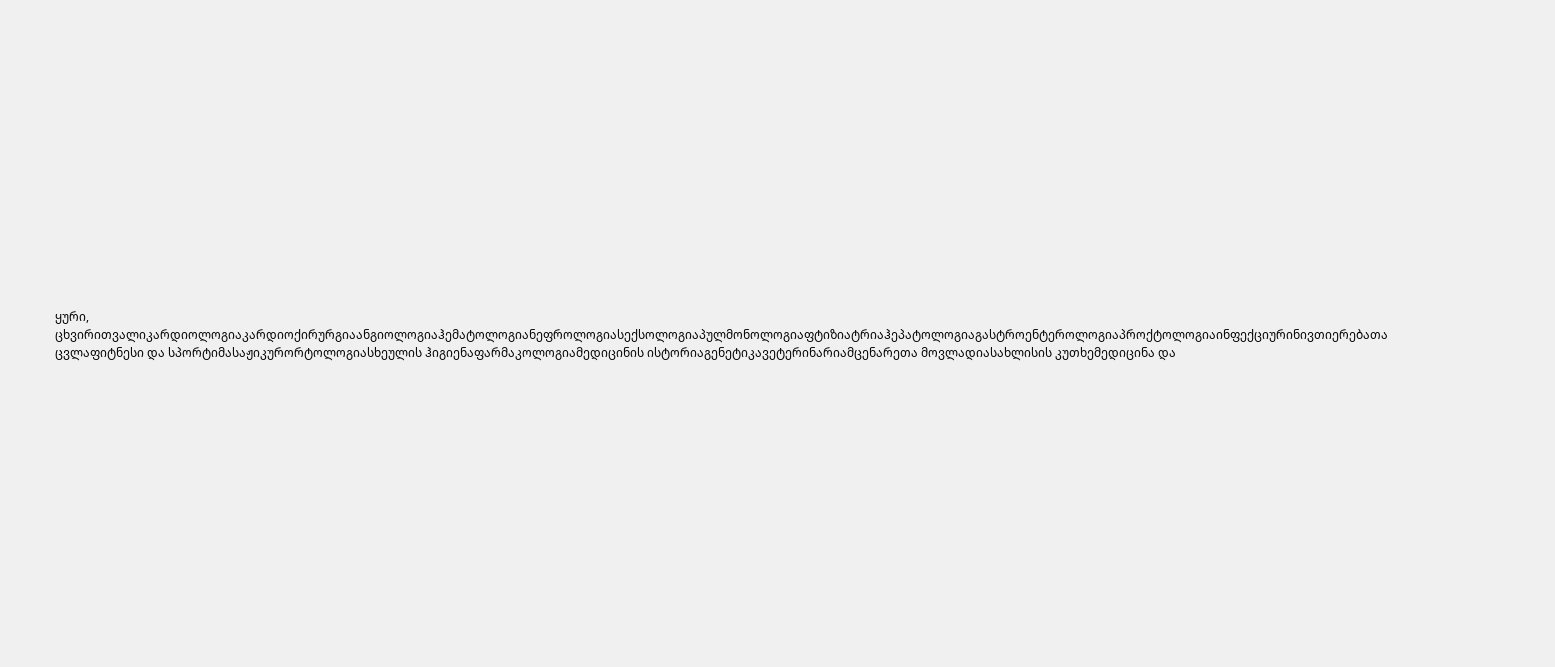ყური, ცხვირითვალიკარდიოლოგიაკარდიოქირურგიაანგიოლოგიაჰემატოლოგიანეფროლოგიასექსოლოგიაპულმონოლოგიაფტიზიატრიაჰეპატოლოგიაგასტროენტეროლოგიაპროქტოლოგიაინფექციურინივთიერებათა ცვლაფიტნესი და სპორტიმასაჟიკურორტოლოგიასხეულის ჰიგიენაფარმაკოლოგიამედიცინის ისტორიაგენეტიკავეტერინარიამცენარეთა მოვლადიასახლისის კუთხემედიცინა და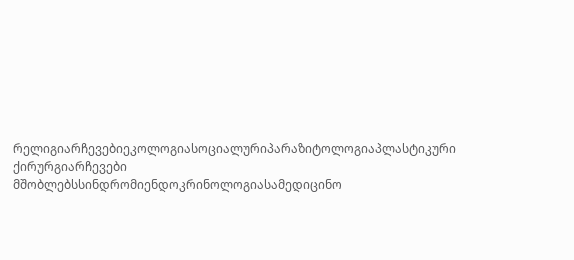რელიგიარჩევებიეკოლოგიასოციალურიპარაზიტოლოგიაპლასტიკური ქირურგიარჩევები მშობლებსსინდრომიენდოკრინოლოგიასამედიცინო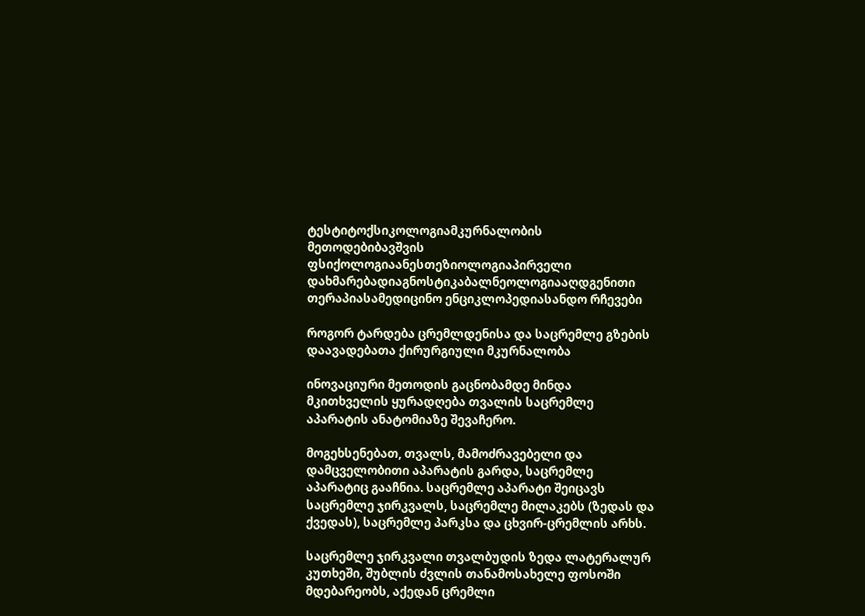ტესტიტოქსიკოლოგიამკურნალობის მეთოდებიბავშვის ფსიქოლოგიაანესთეზიოლოგიაპირველი დახმარებადიაგნოსტიკაბალნეოლოგიააღდგენითი თერაპიასამედიცინო ენციკლოპედიასანდო რჩევები

როგორ ტარდება ცრემლდენისა და საცრემლე გზების დაავადებათა ქირურგიული მკურნალობა

ინოვაციური მეთოდის გაცნობამდე მინდა მკითხველის ყურადღება თვალის საცრემლე აპარატის ანატომიაზე შევაჩერო.

მოგეხსენებათ, თვალს, მამოძრავებელი და დამცველობითი აპარატის გარდა, საცრემლე აპარატიც გააჩნია. საცრემლე აპარატი შეიცავს საცრემლე ჯირკვალს, საცრემლე მილაკებს (ზედას და ქვედას), საცრემლე პარკსა და ცხვირ-ცრემლის არხს.

საცრემლე ჯირკვალი თვალბუდის ზედა ლატერალურ კუთხეში, შუბლის ძვლის თანამოსახელე ფოსოში მდებარეობს, აქედან ცრემლი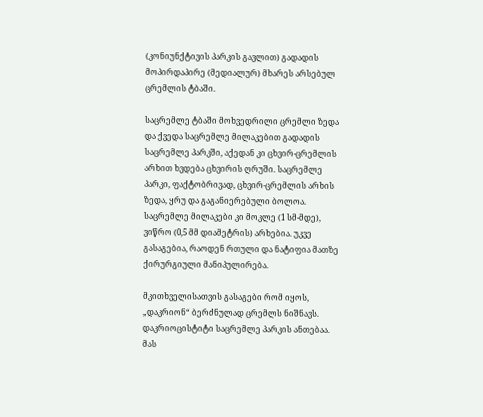(კონიუნქტივის პარკის გავლით) გადადის მოპირდაპირე (მედიალურ) მხარეს არსებულ ცრემლის ტბაში.

საცრემლე ტბაში მოხვედრილი ცრემლი ზედა და ქვედა საცრემლე მილაკებით გადადის საცრემლე პარკში, აქედან კი ცხვირ-ცრემლის არხით ხვდება ცხვირის ღრუში. საცრემლე პარკი, ფაქტობრივად, ცხვირ-ცრემლის არხის ზედა, ყრუ და გაგანიერებული ბოლოა. საცრემლე მილაკები კი მოკლე (1 სმ-მდე), ვიწრო (0,5 მმ დიამეტრის) არხებია. უკვე გასაგებია, რაოდენ რთული და ნატიფია მათზე ქირურგიული მანიპულირება.

მკითხველისათვის გასაგები რომ იყოს, „დაკრიონ“ ბერძნულად ცრემლს ნიშნავს. დაკრიოცისტიტი საცრემლე პარკის ანთებაა. მას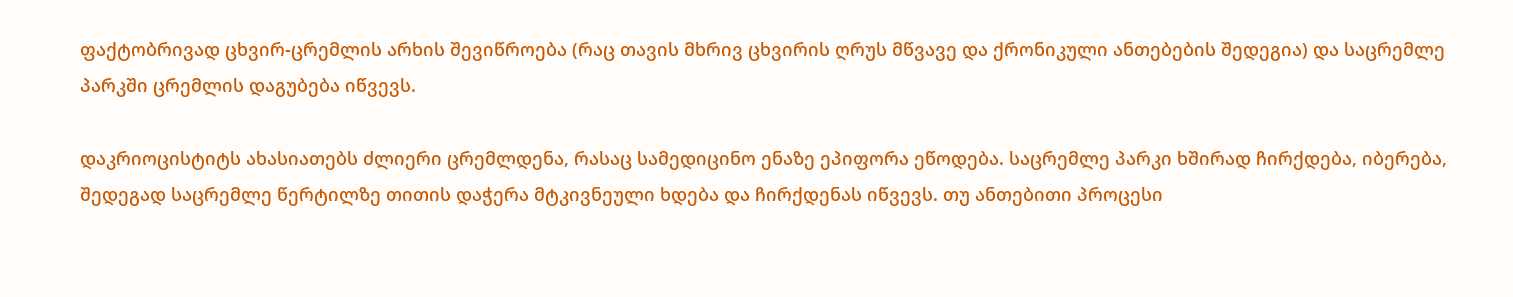ფაქტობრივად ცხვირ-ცრემლის არხის შევიწროება (რაც თავის მხრივ ცხვირის ღრუს მწვავე და ქრონიკული ანთებების შედეგია) და საცრემლე პარკში ცრემლის დაგუბება იწვევს.

დაკრიოცისტიტს ახასიათებს ძლიერი ცრემლდენა, რასაც სამედიცინო ენაზე ეპიფორა ეწოდება. საცრემლე პარკი ხშირად ჩირქდება, იბერება, შედეგად საცრემლე წერტილზე თითის დაჭერა მტკივნეული ხდება და ჩირქდენას იწვევს. თუ ანთებითი პროცესი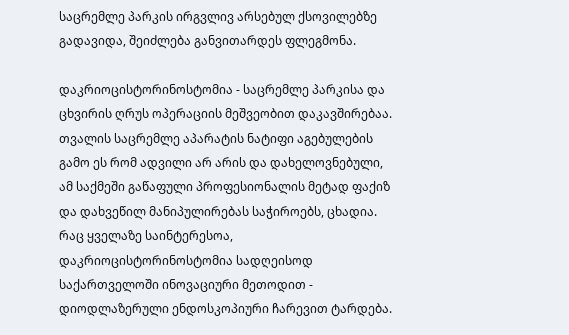საცრემლე პარკის ირგვლივ არსებულ ქსოვილებზე გადავიდა, შეიძლება განვითარდეს ფლეგმონა.

დაკრიოცისტორინოსტომია - საცრემლე პარკისა და ცხვირის ღრუს ოპერაციის მეშვეობით დაკავშირებაა. თვალის საცრემლე აპარატის ნატიფი აგებულების გამო ეს რომ ადვილი არ არის და დახელოვნებული, ამ საქმეში გაწაფული პროფესიონალის მეტად ფაქიზ და დახვეწილ მანიპულირებას საჭიროებს, ცხადია. რაც ყველაზე საინტერესოა, დაკრიოცისტორინოსტომია სადღეისოდ საქართველოში ინოვაციური მეთოდით - დიოდლაზერული ენდოსკოპიური ჩარევით ტარდება.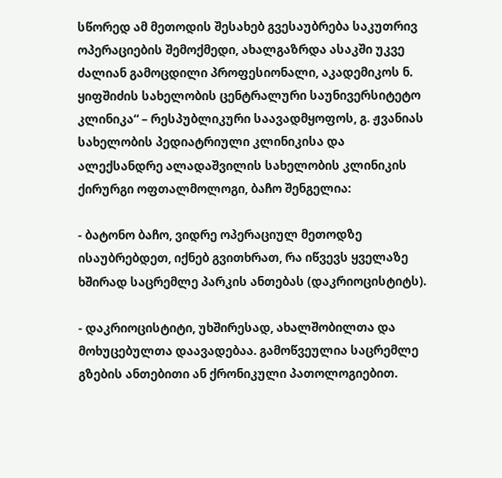სწორედ ამ მეთოდის შესახებ გვესაუბრება საკუთრივ ოპერაციების შემოქმედი, ახალგაზრდა ასაკში უკვე ძალიან გამოცდილი პროფესიონალი, აკადემიკოს ნ. ყიფშიძის სახელობის ცენტრალური საუნივერსიტეტო კლინიკა“ – რესპუბლიკური საავადმყოფოს, გ. ჟვანიას სახელობის პედიატრიული კლინიკისა და ალექსანდრე ალადაშვილის სახელობის კლინიკის ქირურგი ოფთალმოლოგი, ბაჩო შენგელია:

- ბატონო ბაჩო, ვიდრე ოპერაციულ მეთოდზე ისაუბრებდეთ, იქნებ გვითხრათ, რა იწვევს ყველაზე ხშირად საცრემლე პარკის ანთებას (დაკრიოცისტიტს).

- დაკრიოცისტიტი, უხშირესად, ახალშობილთა და მოხუცებულთა დაავადებაა. გამოწვეულია საცრემლე გზების ანთებითი ან ქრონიკული პათოლოგიებით.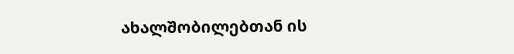ახალშობილებთან ის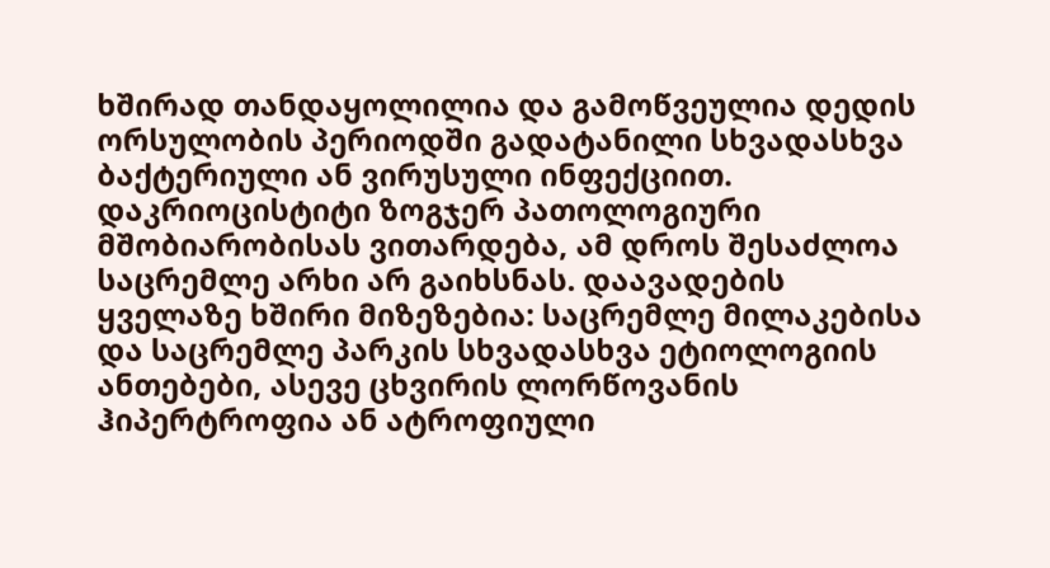ხშირად თანდაყოლილია და გამოწვეულია დედის ორსულობის პერიოდში გადატანილი სხვადასხვა ბაქტერიული ან ვირუსული ინფექციით. დაკრიოცისტიტი ზოგჯერ პათოლოგიური მშობიარობისას ვითარდება, ამ დროს შესაძლოა საცრემლე არხი არ გაიხსნას. დაავადების ყველაზე ხშირი მიზეზებია: საცრემლე მილაკებისა და საცრემლე პარკის სხვადასხვა ეტიოლოგიის ანთებები, ასევე ცხვირის ლორწოვანის ჰიპერტროფია ან ატროფიული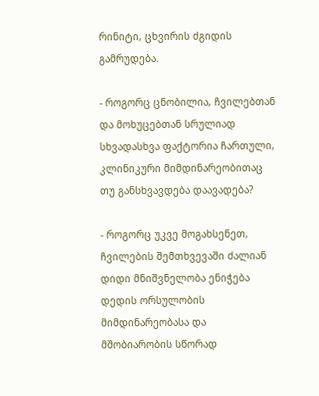რინიტი, ცხვირის ძგიდის გამრუდება.

- როგორც ცნობილია, ჩვილებთან და მოხუცებთან სრულიად სხვადასხვა ფაქტორია ჩართული, კლინიკური მიმდინარეობითაც თუ განსხვავდება დაავადება?

- როგორც უკვე მოგახსენეთ, ჩვილების შემთხვევაში ძალიან დიდი მნიშვნელობა ენიჭება დედის ორსულობის მიმდინარეობასა და მშობიარობის სწორად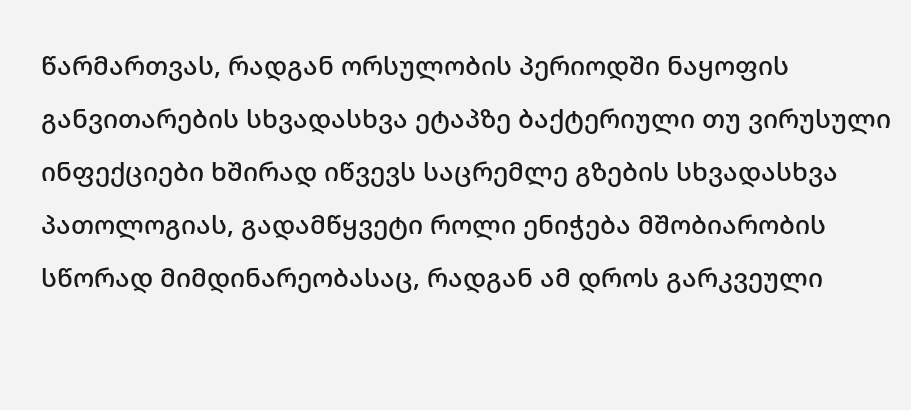წარმართვას, რადგან ორსულობის პერიოდში ნაყოფის განვითარების სხვადასხვა ეტაპზე ბაქტერიული თუ ვირუსული ინფექციები ხშირად იწვევს საცრემლე გზების სხვადასხვა პათოლოგიას, გადამწყვეტი როლი ენიჭება მშობიარობის სწორად მიმდინარეობასაც, რადგან ამ დროს გარკვეული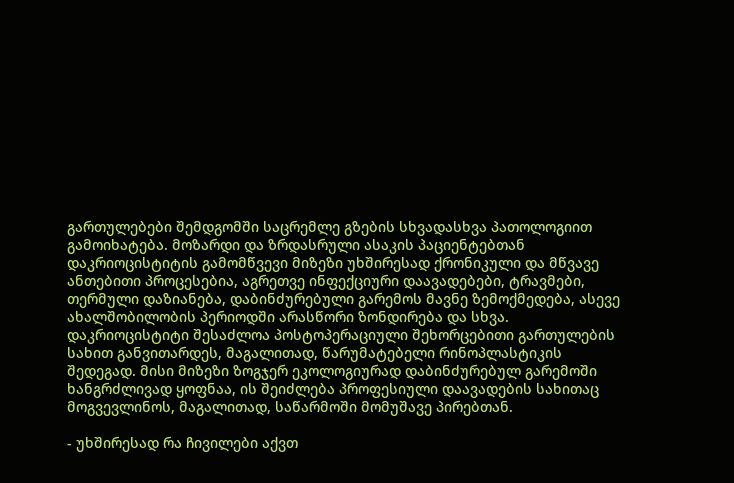გართულებები შემდგომში საცრემლე გზების სხვადასხვა პათოლოგიით გამოიხატება. მოზარდი და ზრდასრული ასაკის პაციენტებთან დაკრიოცისტიტის გამომწვევი მიზეზი უხშირესად ქრონიკული და მწვავე ანთებითი პროცესებია, აგრეთვე ინფექციური დაავადებები, ტრავმები, თერმული დაზიანება, დაბინძურებული გარემოს მავნე ზემოქმედება, ასევე ახალშობილობის პერიოდში არასწორი ზონდირება და სხვა. დაკრიოცისტიტი შესაძლოა პოსტოპერაციული შეხორცებითი გართულების სახით განვითარდეს, მაგალითად, წარუმატებელი რინოპლასტიკის შედეგად. მისი მიზეზი ზოგჯერ ეკოლოგიურად დაბინძურებულ გარემოში ხანგრძლივად ყოფნაა, ის შეიძლება პროფესიული დაავადების სახითაც მოგვევლინოს, მაგალითად, საწარმოში მომუშავე პირებთან.

- უხშირესად რა ჩივილები აქვთ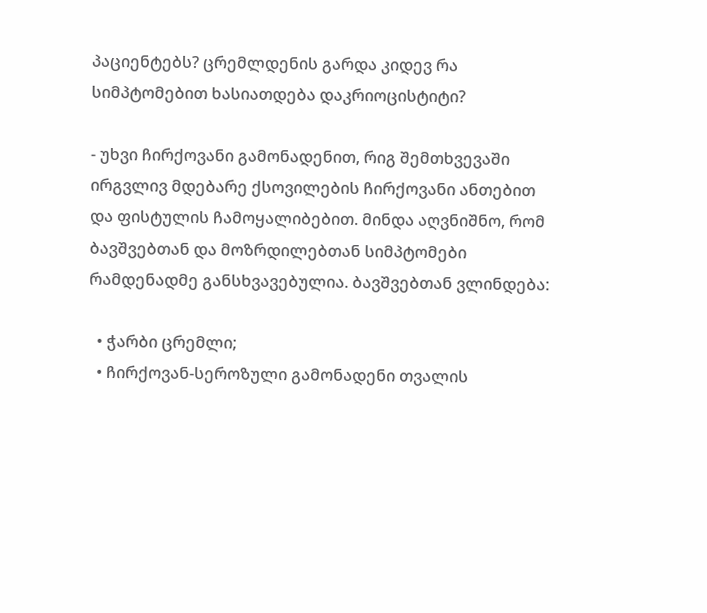პაციენტებს? ცრემლდენის გარდა კიდევ რა სიმპტომებით ხასიათდება დაკრიოცისტიტი?

- უხვი ჩირქოვანი გამონადენით, რიგ შემთხვევაში ირგვლივ მდებარე ქსოვილების ჩირქოვანი ანთებით და ფისტულის ჩამოყალიბებით. მინდა აღვნიშნო, რომ ბავშვებთან და მოზრდილებთან სიმპტომები რამდენადმე განსხვავებულია. ბავშვებთან ვლინდება:

  • ჭარბი ცრემლი;
  • ჩირქოვან-სეროზული გამონადენი თვალის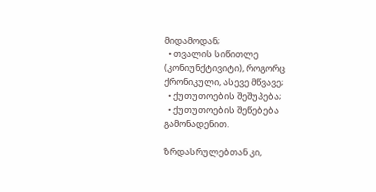მიდამოდან;
  • თვალის სიწითლე (კონიუნქტივიტი), როგორც ქრონიკული, ასევე მწვავე;
  • ქუთუთოების შეშუპება;
  • ქუთუთოების შეწებება გამონადენით.

ზრდასრულებთან კი,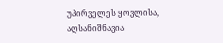უპირველეს ყოვლისა, აღსანიშნავია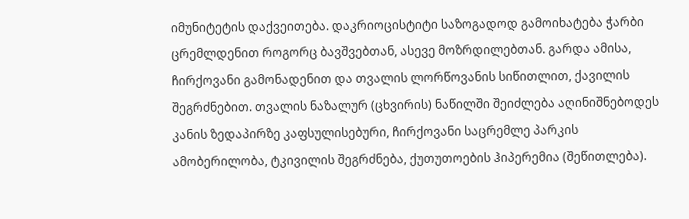იმუნიტეტის დაქვეითება. დაკრიოცისტიტი საზოგადოდ გამოიხატება ჭარბი ცრემლდენით როგორც ბავშვებთან, ასევე მოზრდილებთან. გარდა ამისა, ჩირქოვანი გამონადენით და თვალის ლორწოვანის სიწითლით, ქავილის შეგრძნებით. თვალის ნაზალურ (ცხვირის) ნაწილში შეიძლება აღინიშნებოდეს კანის ზედაპირზე კაფსულისებური, ჩირქოვანი საცრემლე პარკის ამობერილობა, ტკივილის შეგრძნება, ქუთუთოების ჰიპერემია (შეწითლება).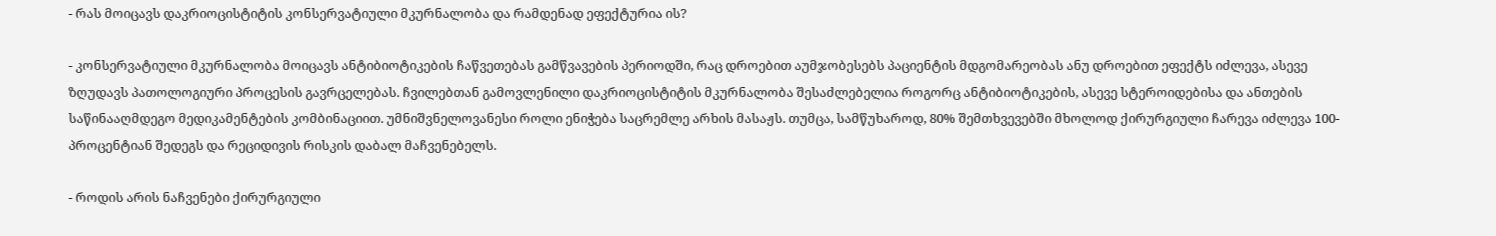- რას მოიცავს დაკრიოცისტიტის კონსერვატიული მკურნალობა და რამდენად ეფექტურია ის?

- კონსერვატიული მკურნალობა მოიცავს ანტიბიოტიკების ჩაწვეთებას გამწვავების პერიოდში, რაც დროებით აუმჯობესებს პაციენტის მდგომარეობას ანუ დროებით ეფექტს იძლევა, ასევე ზღუდავს პათოლოგიური პროცესის გავრცელებას. ჩვილებთან გამოვლენილი დაკრიოცისტიტის მკურნალობა შესაძლებელია როგორც ანტიბიოტიკების, ასევე სტეროიდებისა და ანთების საწინააღმდეგო მედიკამენტების კომბინაციით. უმნიშვნელოვანესი როლი ენიჭება საცრემლე არხის მასაჟს. თუმცა, სამწუხაროდ, 80% შემთხვევებში მხოლოდ ქირურგიული ჩარევა იძლევა 100-პროცენტიან შედეგს და რეციდივის რისკის დაბალ მაჩვენებელს.

- როდის არის ნაჩვენები ქირურგიული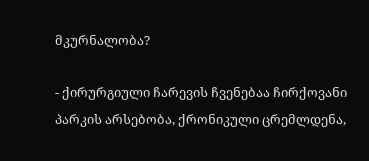მკურნალობა?

- ქირურგიული ჩარევის ჩვენებაა ჩირქოვანი პარკის არსებობა, ქრონიკული ცრემლდენა,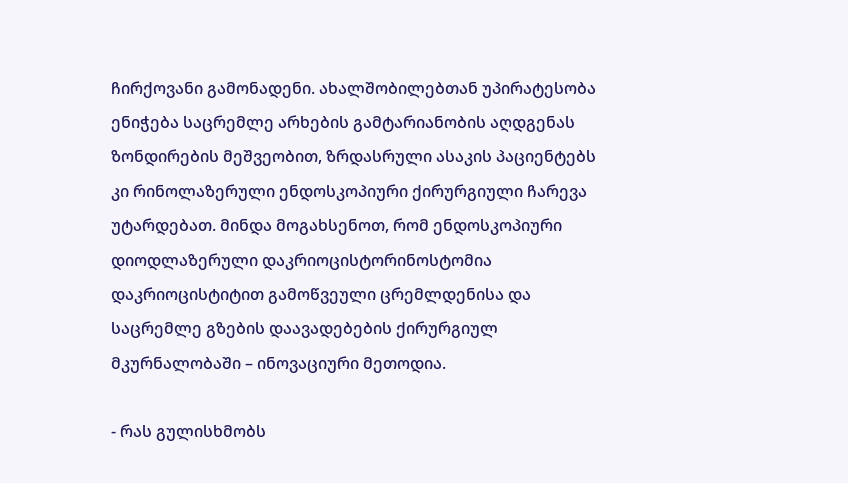ჩირქოვანი გამონადენი. ახალშობილებთან უპირატესობა ენიჭება საცრემლე არხების გამტარიანობის აღდგენას ზონდირების მეშვეობით, ზრდასრული ასაკის პაციენტებს კი რინოლაზერული ენდოსკოპიური ქირურგიული ჩარევა უტარდებათ. მინდა მოგახსენოთ, რომ ენდოსკოპიური დიოდლაზერული დაკრიოცისტორინოსტომია დაკრიოცისტიტით გამოწვეული ცრემლდენისა და საცრემლე გზების დაავადებების ქირურგიულ მკურნალობაში – ინოვაციური მეთოდია.

- რას გულისხმობს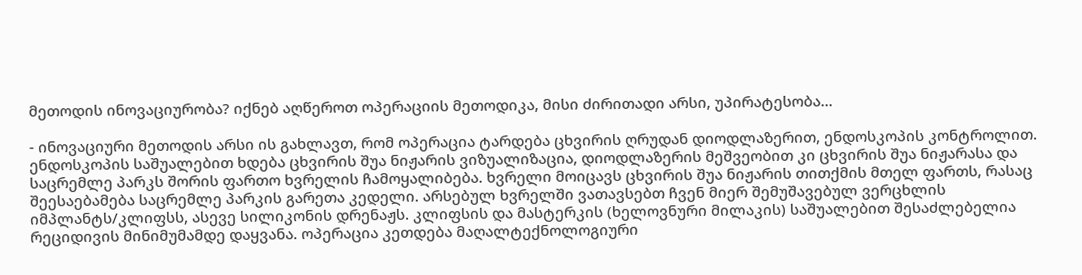მეთოდის ინოვაციურობა? იქნებ აღწეროთ ოპერაციის მეთოდიკა, მისი ძირითადი არსი, უპირატესობა...

- ინოვაციური მეთოდის არსი ის გახლავთ, რომ ოპერაცია ტარდება ცხვირის ღრუდან დიოდლაზერით, ენდოსკოპის კონტროლით. ენდოსკოპის საშუალებით ხდება ცხვირის შუა ნიჟარის ვიზუალიზაცია, დიოდლაზერის მეშვეობით კი ცხვირის შუა ნიჟარასა და საცრემლე პარკს შორის ფართო ხვრელის ჩამოყალიბება. ხვრელი მოიცავს ცხვირის შუა ნიჟარის თითქმის მთელ ფართს, რასაც შეესაებამება საცრემლე პარკის გარეთა კედელი. არსებულ ხვრელში ვათავსებთ ჩვენ მიერ შემუშავებულ ვერცხლის იმპლანტს/კლიფსს, ასევე სილიკონის დრენაჟს. კლიფსის და მასტერკის (ხელოვნური მილაკის) საშუალებით შესაძლებელია რეციდივის მინიმუმამდე დაყვანა. ოპერაცია კეთდება მაღალტექნოლოგიური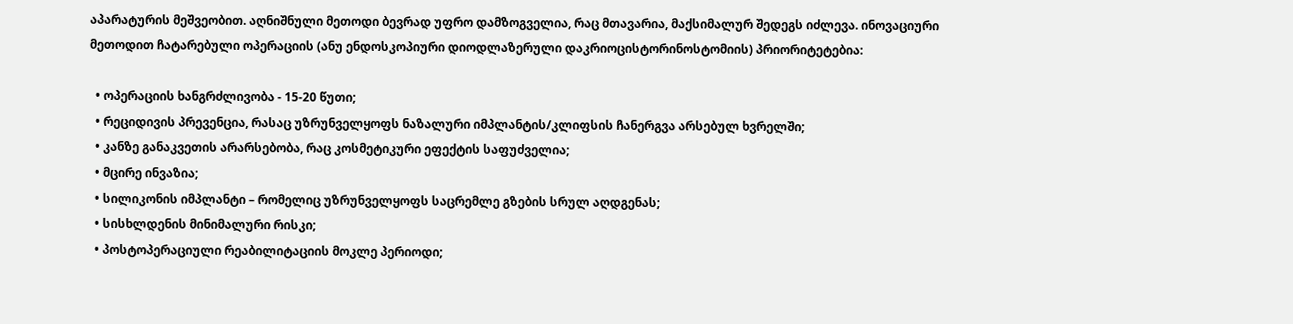აპარატურის მეშვეობით. აღნიშნული მეთოდი ბევრად უფრო დამზოგველია, რაც მთავარია, მაქსიმალურ შედეგს იძლევა. ინოვაციური მეთოდით ჩატარებული ოპერაციის (ანუ ენდოსკოპიური დიოდლაზერული დაკრიოცისტორინოსტომიის) პრიორიტეტებია:

  • ოპერაციის ხანგრძლივობა - 15-20 წუთი;
  • რეციდივის პრევენცია, რასაც უზრუნველყოფს ნაზალური იმპლანტის/კლიფსის ჩანერგვა არსებულ ხვრელში;
  • კანზე განაკვეთის არარსებობა, რაც კოსმეტიკური ეფექტის საფუძველია;
  • მცირე ინვაზია;
  • სილიკონის იმპლანტი – რომელიც უზრუნველყოფს საცრემლე გზების სრულ აღდგენას;
  • სისხლდენის მინიმალური რისკი;
  • პოსტოპერაციული რეაბილიტაციის მოკლე პერიოდი;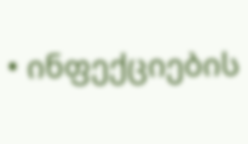• ინფექციების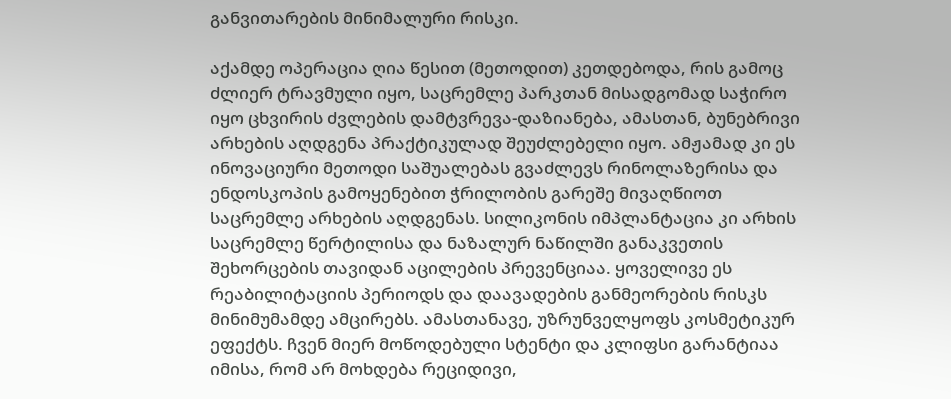განვითარების მინიმალური რისკი.

აქამდე ოპერაცია ღია წესით (მეთოდით) კეთდებოდა, რის გამოც ძლიერ ტრავმული იყო, საცრემლე პარკთან მისადგომად საჭირო იყო ცხვირის ძვლების დამტვრევა-დაზიანება, ამასთან, ბუნებრივი არხების აღდგენა პრაქტიკულად შეუძლებელი იყო. ამჟამად კი ეს ინოვაციური მეთოდი საშუალებას გვაძლევს რინოლაზერისა და ენდოსკოპის გამოყენებით ჭრილობის გარეშე მივაღწიოთ საცრემლე არხების აღდგენას. სილიკონის იმპლანტაცია კი არხის საცრემლე წერტილისა და ნაზალურ ნაწილში განაკვეთის შეხორცების თავიდან აცილების პრევენციაა. ყოველივე ეს რეაბილიტაციის პერიოდს და დაავადების განმეორების რისკს მინიმუმამდე ამცირებს. ამასთანავე, უზრუნველყოფს კოსმეტიკურ ეფექტს. ჩვენ მიერ მოწოდებული სტენტი და კლიფსი გარანტიაა იმისა, რომ არ მოხდება რეციდივი,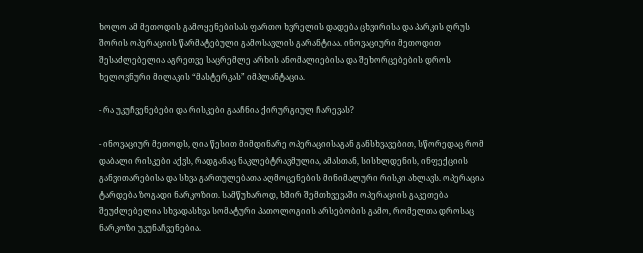ხოლო ამ მეთოდის გამოყენებისას ფართო ხვრელის დადება ცხვირისა და პარკის ღრუს შორის ოპერაციის წარმატებული გამოსავლის გარანტიაა. ინოვაციური მეთოდით შესაძლებელია აგრეთვე საცრემლე არხის ანომალიებისა და შეხორცებების დროს ხელოვნური მილაკის “მასტერკას” იმპლანტაცია.

- რა უკუჩვენებები და რისკები გააჩნია ქირურგიულ ჩარევას?

- ინოვაციურ მეთოდს, ღია წესით მიმდინარე ოპერაციისაგან განსხვავებით, სწორედაც რომ დაბალი რისკები აქვს, რადგანაც ნაკლებტრავმულია, ამასთან, სისხლდენის, ინფექციის განვითარებისა და სხვა გართულებათა აღმოცენების მინიმალური რისკი ახლავს. ოპერაცია ტარდება ზოგადი ნარკოზით. სამწუხაროდ, ხშირ შემთხვევაში ოპერაციის გაკეთება შეუძლებელია სხვადასხვა სომატური პათოლოგიის არსებობის გამო, რომელთა დროსაც ნარკოზი უკუნაჩვენებია.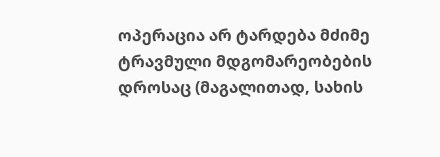ოპერაცია არ ტარდება მძიმე ტრავმული მდგომარეობების დროსაც (მაგალითად, სახის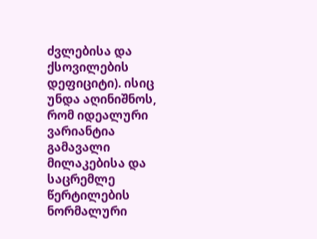ძვლებისა და ქსოვილების დეფიციტი). ისიც უნდა აღინიშნოს, რომ იდეალური ვარიანტია გამავალი მილაკებისა და საცრემლე წერტილების ნორმალური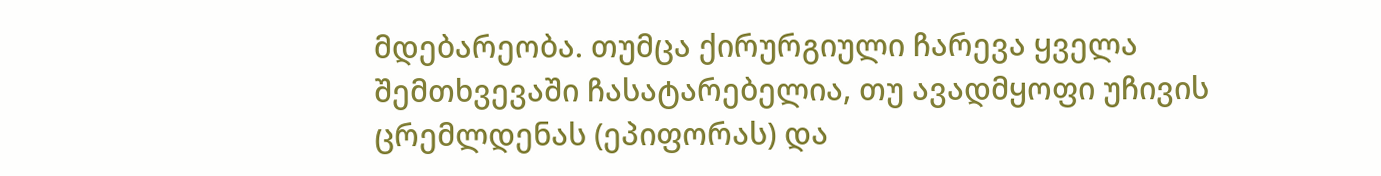მდებარეობა. თუმცა ქირურგიული ჩარევა ყველა შემთხვევაში ჩასატარებელია, თუ ავადმყოფი უჩივის ცრემლდენას (ეპიფორას) და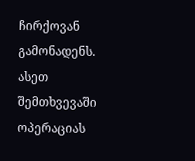ჩირქოვან გამონადენს. ასეთ შემთხვევაში ოპერაციას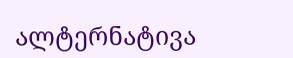ალტერნატივა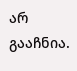არ გააჩნია.